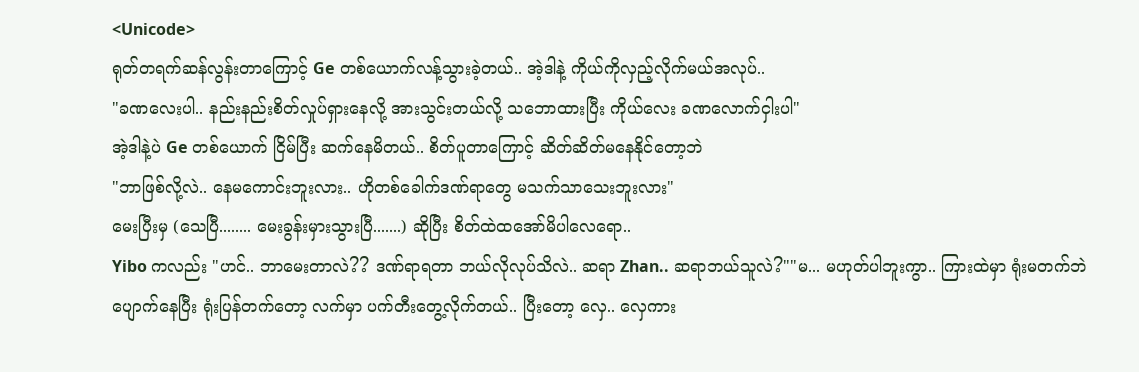<Unicode>
ရုတ်တရက်ဆန်လွန်းတာကြောင့် Ge တစ်ယောက်လန့်သွားခဲ့တယ်.. အဲ့ဒါနဲ့ ကိုယ်ကိုလှည့်လိုက်မယ်အလုပ်..
"ခဏလေးပါ.. နည်းနည်းစိတ်လှုပ်ရှားနေလို့ အားသွင်းတယ်လို့ သဘောထားပြီး ကိုယ်လေး ခဏလောက်ငှါးပါ"
အဲ့ဒါနဲ့ပဲ Ge တစ်ယောက် ငြိမ်ပြီး ဆက်နေမိတယ်.. စိတ်ပူတာကြောင့် ဆိတ်ဆိတ်မနေနိုင်တော့ဘဲ
"ဘာဖြစ်လို့လဲ.. နေမကောင်းဘူးလား.. ဟိုတစ်ခေါက်ဒဏ်ရာတွေ မသက်သာသေးဘူးလား"
မေးပြီးမှ (သေပြီ........ မေးခွန်းမှားသွားပြီ.......) ဆိုပြီး စိတ်ထဲထအော်မိပါလေရော..
Yibo ကလည်း "ဟင်.. ဘာမေးတာလဲ?? ဒဏ်ရာရတာ ဘယ်လိုလုပ်သိလဲ.. ဆရာ Zhan.. ဆရာဘယ်သူလဲ?""မ... မဟုတ်ပါဘူးကွာ.. ကြားထဲမှာ ရုံးမတက်ဘဲပျောက်နေပြီး ရုံးပြန်တက်တော့ လက်မှာ ပက်တီးတွေ့လိုက်တယ်.. ပြီးတော့ လှေ.. လှေကား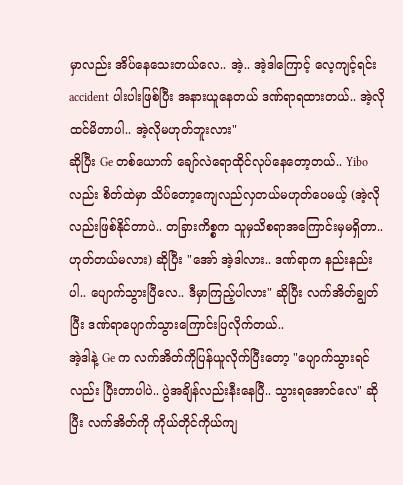မှာလည်း အိပ်နေသေးတယ်လေ.. အဲ့.. အဲ့ဒါကြောင့် လေ့ကျင့်ရင်း accident ပါးပါးဖြစ်ပြီး အနားယူနေတယ် ဒဏ်ရာရထားတယ်.. အဲ့လိုထင်မိတာပါ.. အဲ့လိုမဟုတ်ဘူးလား"
ဆိုပြီး Ge တစ်ယောက် ချော်လဲရောထိုင်လုပ်နေတော့တယ်.. Yibo လည်း စိတ်ထဲမှာ သိပ်တော့ကျေလည်လှတယ်မဟုတ်ပေမယ့် (အဲ့လိုလည်းဖြစ်နိုင်တာပဲ.. တခြားကိစ္စက သူမှသိစရာအကြောင်းမှမရှိတာ.. ဟုတ်တယ်မလား) ဆိုပြီး "အော် အဲ့ဒါလား.. ဒဏ်ရာက နည်းနည်းပါ.. ပျောက်သွားပြီလေ.. ဒီမှာကြည့်ပါလား" ဆိုပြီး လက်အိတ်ချွတ်ပြီး ဒဏ်ရာပျောက်သွားကြောင်းပြလိုက်တယ်..
အဲ့ဒါနဲ့ Ge က လက်အိတ်ကိုပြန်ယူလိုက်ပြီးတော့ "ပျောက်သွားရင်လည်း ပြီးတာပါပဲ.. ပွဲအချိန်လည်းနီးနေပြီ.. သွားရအောင်လေ" ဆိုပြီး လက်အိတ်ကို ကိုယ်တိုင်ကိုယ်ကျ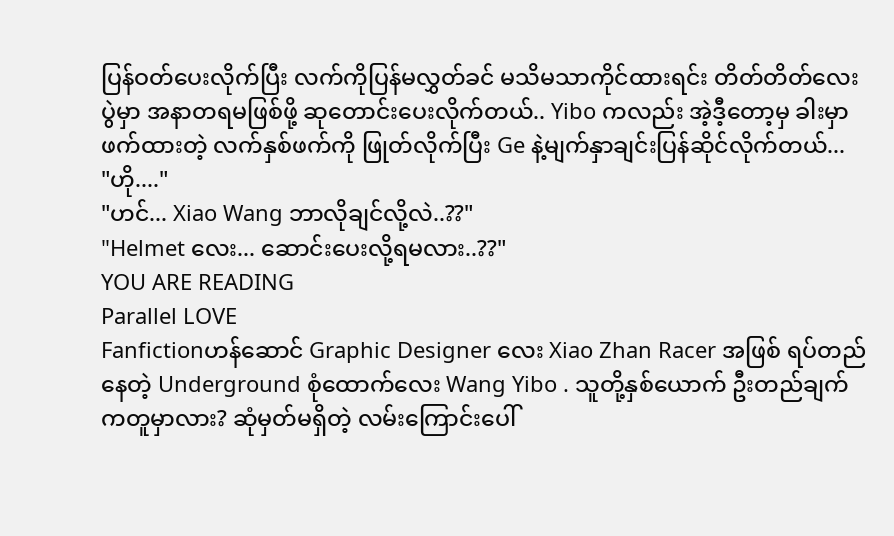ပြန်ဝတ်ပေးလိုက်ပြီး လက်ကိုပြန်မလွှတ်ခင် မသိမသာကိုင်ထားရင်း တိတ်တိတ်လေး ပွဲမှာ အနာတရမဖြစ်ဖို့ ဆုတောင်းပေးလိုက်တယ်.. Yibo ကလည်း အဲ့ဒီ့တော့မှ ခါးမှာဖက်ထားတဲ့ လက်နှစ်ဖက်ကို ဖြုတ်လိုက်ပြီး Ge နဲ့မျက်နှာချင်းပြန်ဆိုင်လိုက်တယ်...
"ဟို...."
"ဟင်... Xiao Wang ဘာလိုချင်လို့လဲ..??"
"Helmet လေး... ဆောင်းပေးလို့ရမလား..??"
YOU ARE READING
Parallel LOVE
Fanfictionဟန်ဆောင် Graphic Designer လေး Xiao Zhan Racer အဖြစ် ရပ်တည်နေတဲ့ Underground စုံထောက်လေး Wang Yibo . သူတို့နှစ်ယောက် ဦးတည်ချက်ကတူမှာလား? ဆုံမှတ်မရှိတဲ့ လမ်းကြောင်းပေါ်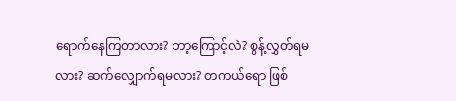ရောက်နေကြတာလား? ဘာ့ကြောင့်လဲ? စွန့်လွှတ်ရမလား? ဆက်လျှောက်ရမလား? တကယ်ရော ဖြစ်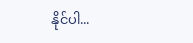နိုင်ပါ...